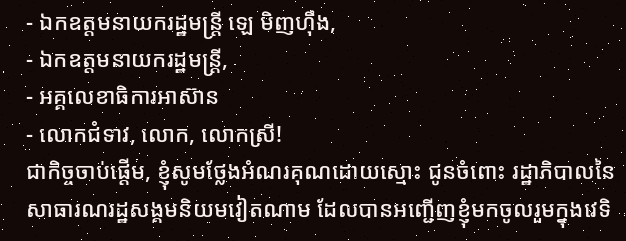- ឯកឧត្តមនាយករដ្ឋមន្ត្រី ឡេ មិញហ៊ឹង,
- ឯកឧត្តមនាយករដ្ឋមន្ត្រី,
- អគ្គលេខាធិការអាស៊ាន
- លោកជំទាវ, លោក, លោកស្រី!
ជាកិច្ចចាប់ផ្តើម, ខ្ញុំសូមថ្លែងអំណរគុណដោយស្មោះ ជូនចំពោះ រដ្ឋាភិបាលនៃសាធារណរដ្ឋសង្គមនិយមវៀតណាម ដែលបានអញ្ជើញខ្ញុំមកចូលរួមក្នុងវេទិ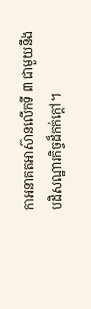កាអនាគតអាស៊ានលើកទី ៣ ជាមួយនឹងបដិសណ្ឋារកិច្ចដ៏កក់ក្តៅ។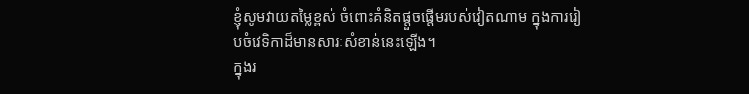ខ្ញុំសូមវាយតម្លៃខ្ពស់ ចំពោះគំនិតផ្តួចផ្តើមរបស់វៀតណាម ក្នុងការរៀបចំវេទិកាដ៏មានសារៈសំខាន់នេះឡើង។
ក្នុងរ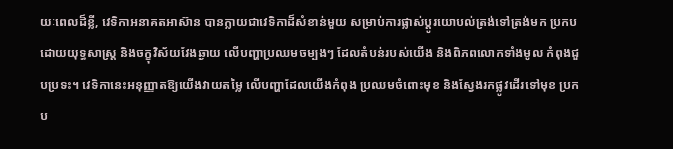យៈពេលដ៏ខ្លី, វេទិកាអនាគតអាស៊ាន បានក្លាយជាវេទិកាដ៏សំខាន់មួយ សម្រាប់ការផ្លាស់ប្តូរយោបល់ត្រង់ទៅត្រង់មក ប្រកបដោយយុទ្ធសាស្ត្រ និងចក្ខុវិស័យវែងឆ្ងាយ លើបញ្ហាប្រឈមចម្បងៗ ដែលតំបន់របស់យើង និងពិភពលោកទាំងមូល កំពុងជួបប្រទះ។ វេទិកានេះអនុញ្ញាតឱ្យយើងវាយតម្លៃ លើបញ្ហាដែលយើងកំពុង ប្រឈមចំពោះមុខ និងស្វែងរកផ្លូវដើរទៅមុខ ប្រកប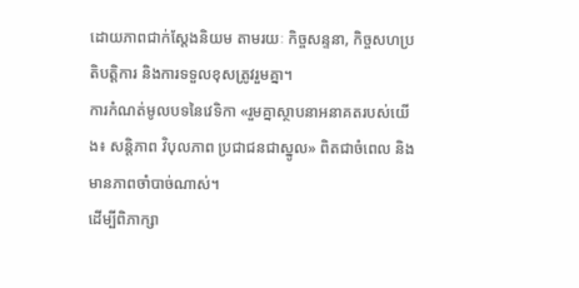ដោយភាពជាក់ស្តែងនិយម តាមរយៈ កិច្ចសន្ទនា, កិច្ចសហប្រតិបត្តិការ និងការទទួលខុសត្រូវរួមគ្នា។
ការកំណត់មូលបទនៃវេទិកា «រួមគ្នាស្ថាបនាអនាគតរបស់យើង៖ សន្តិភាព វិបុលភាព ប្រជាជនជាស្នូល» ពិតជាចំពេល និងមានភាពចាំបាច់ណាស់។
ដើម្បីពិភាក្សា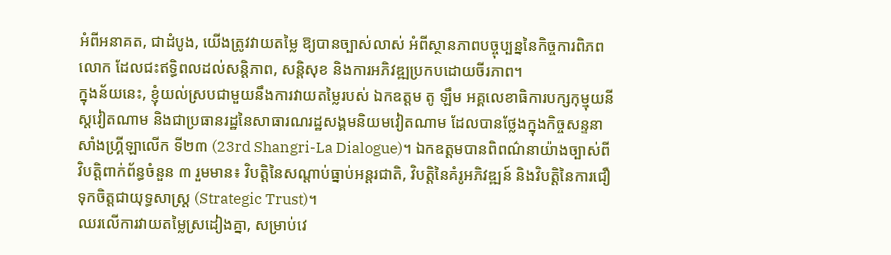អំពីអនាគត, ជាដំបូង, យើងត្រូវវាយតម្លៃ ឱ្យបានច្បាស់លាស់ អំពីស្ថានភាពបច្ចុប្បន្ននៃកិច្ចការពិភពលោក ដែលជះឥទ្ធិពលដល់សន្តិភាព, សន្តិសុខ និងការអភិវឌ្ឍប្រកបដោយចីរភាព។
ក្នុងន័យនេះ, ខ្ញុំយល់ស្របជាមួយនឹងការវាយតម្លៃរបស់ ឯកឧត្តម តូ ឡឹម អគ្គលេខាធិការបក្សកុម្មុយនីស្តវៀតណាម និងជាប្រធានរដ្ឋនៃសាធារណរដ្ឋសង្គមនិយមវៀតណាម ដែលបានថ្លែងក្នុងកិច្ចសន្ទនាសាំងហ្គ្រីឡាលើក ទី២៣ (23rd Shangri-La Dialogue)។ ឯកឧត្តមបានពិពណ៌នាយ៉ាងច្បាស់ពីវិបត្តិពាក់ព័ន្ធចំនួន ៣ រួមមាន៖ វិបត្តិនៃសណ្តាប់ធ្នាប់អន្តរជាតិ, វិបត្តិនៃគំរូអភិវឌ្ឍន៍ និងវិបត្តិនៃការជឿទុកចិត្តជាយុទ្ធសាស្ត្រ (Strategic Trust)។
ឈរលើការវាយតម្លៃស្រដៀងគ្នា, សម្រាប់វេ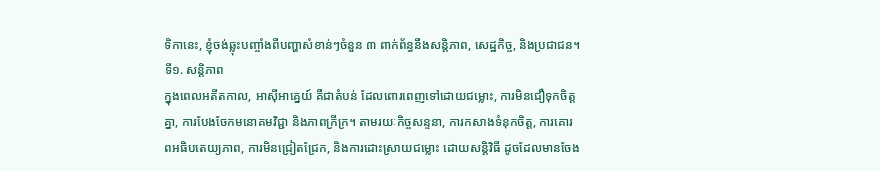ទិកានេះ, ខ្ញុំចង់ឆ្លុះបញ្ចាំងពីបញ្ហាសំខាន់ៗចំនួន ៣ ពាក់ព័ន្ធនឹងសន្តិភាព, សេដ្ឋកិច្ច, និងប្រជាជន។
ទី១. សន្តិភាព
ក្នុងពេលអតីតកាល, អាស៊ីអាគ្នេយ៍ គឺជាតំបន់ ដែលពោរពេញទៅដោយជម្លោះ, ការមិនជឿទុកចិត្តគ្នា, ការបែងចែកមនោគមវិជ្ជា និងភាពក្រីក្រ។ តាមរយៈកិច្ចសន្ទនា, ការកសាងទំនុកចិត្ត, ការគោរពអធិបតេយ្យភាព, ការមិនជ្រៀតជ្រែក, និងការដោះស្រាយជម្លោះ ដោយសន្តិវិធី ដូចដែលមានចែង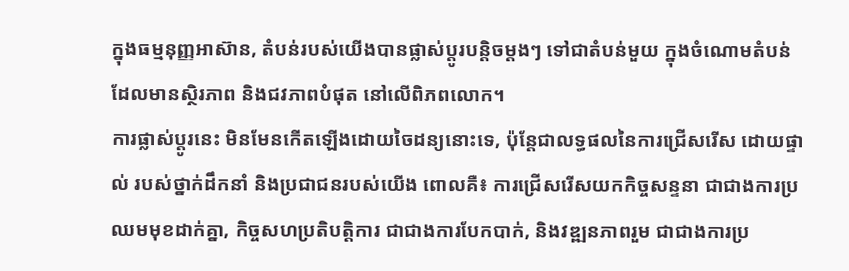ក្នុងធម្មនុញ្ញអាស៊ាន, តំបន់របស់យើងបានផ្លាស់ប្តូរបន្តិចម្តងៗ ទៅជាតំបន់មួយ ក្នុងចំណោមតំបន់ ដែលមានស្ថិរភាព និងជវភាពបំផុត នៅលើពិភពលោក។
ការផ្លាស់ប្តូរនេះ មិនមែនកើតឡើងដោយចៃដន្យនោះទេ, ប៉ុន្តែជាលទ្ធផលនៃការជ្រើសរើស ដោយផ្ទាល់ របស់ថ្នាក់ដឹកនាំ និងប្រជាជនរបស់យើង ពោលគឺ៖ ការជ្រើសរើសយកកិច្ចសន្ទនា ជាជាងការប្រឈមមុខដាក់គ្នា, កិច្ចសហប្រតិបត្តិការ ជាជាងការបែកបាក់, និងវឌ្ឍនភាពរួម ជាជាងការប្រ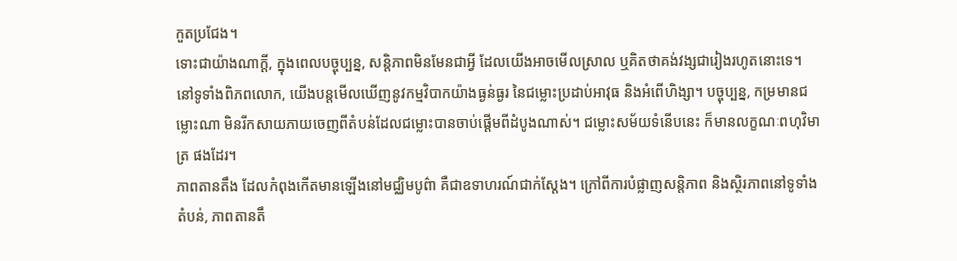កួតប្រជែង។
ទោះជាយ៉ាងណាក្តី, ក្នុងពេលបច្ចុប្បន្ន, សន្តិភាពមិនមែនជាអ្វី ដែលយើងអាចមើលស្រាល ឬគិតថាគង់វង្សជារៀងរហូតនោះទេ។
នៅទូទាំងពិភពលោក, យើងបន្តមើលឃើញនូវកម្មវិបាកយ៉ាងធ្ងន់ធ្ងរ នៃជម្លោះប្រដាប់អាវុធ និងអំពើហិង្សា។ បច្ចុប្បន្ន, កម្រមានជម្លោះណា មិនរីកសាយភាយចេញពីតំបន់ដែលជម្លោះបានចាប់ផ្តើមពីដំបូងណាស់។ ជម្លោះសម័យទំនើបនេះ ក៏មានលក្ខណៈពហុវិមាត្រ ផងដែរ។
ភាពតានតឹង ដែលកំពុងកើតមានឡើងនៅមជ្ឈិមបូព៌ា គឺជាឧទាហរណ៍ជាក់ស្តែង។ ក្រៅពីការបំផ្លាញសន្តិភាព និងស្ថិរភាពនៅទូទាំងតំបន់, ភាពតានតឹ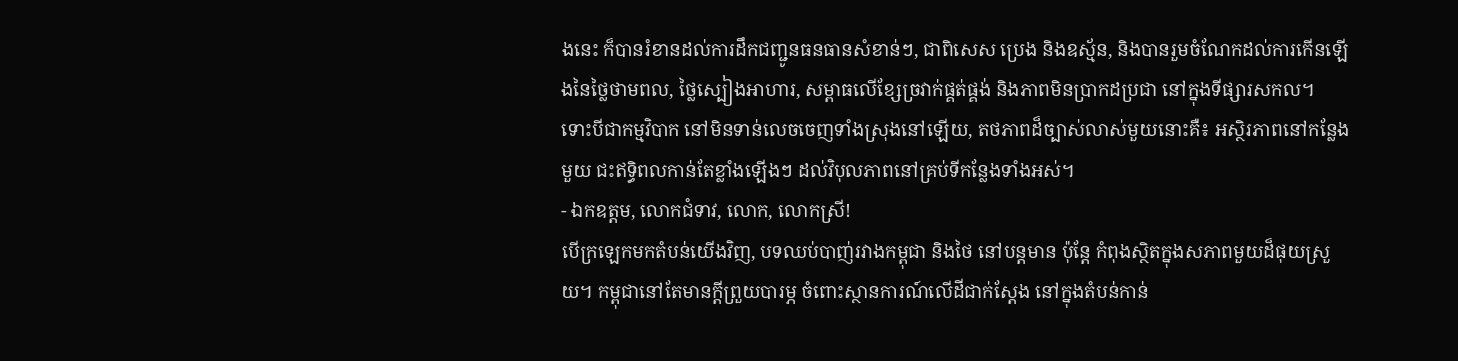ងនេះ ក៏បានរំខានដល់ការដឹកជញ្ជូនធនធានសំខាន់ៗ, ជាពិសេស ប្រេង និងឧស្ម័ន, និងបានរួមចំណែកដល់ការកើនឡើងនៃថ្លៃថាមពល, ថ្លៃស្បៀងអាហារ, សម្ពាធលើខ្សែច្រវាក់ផ្គត់ផ្គង់ និងភាពមិនប្រាកដប្រជា នៅក្នុងទីផ្សារសកល។
ទោះបីជាកម្មវិបាក នៅមិនទាន់លេចចេញទាំងស្រុងនៅឡើយ, តថភាពដ៏ច្បាស់លាស់មួយនោះគឺ៖ អស្ថិរភាពនៅកន្លែងមួយ ជះឥទ្ធិពលកាន់តែខ្លាំងឡើងៗ ដល់វិបុលភាពនៅគ្រប់ទីកន្លែងទាំងអស់។
- ឯកឧត្តម, លោកជំទាវ, លោក, លោកស្រី!
បើក្រឡេកមកតំបន់យើងវិញ, បទឈប់បាញ់រវាងកម្ពុជា និងថៃ នៅបន្តមាន ប៉ុន្តែ កំពុងស្ថិតក្នុងសភាពមួយដ៏ផុយស្រួយ។ កម្ពុជានៅតែមានក្តីព្រួយបារម្ភ ចំពោះស្ថានការណ៍លើដីជាក់ស្តែង នៅក្នុងតំបន់កាន់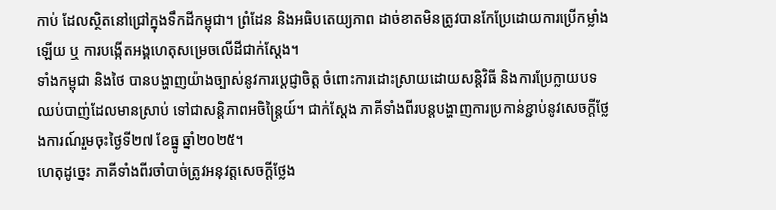កាប់ ដែលស្ថិតនៅជ្រៅក្នុងទឹកដីកម្ពុជា។ ព្រំដែន និងអធិបតេយ្យភាព ដាច់ខាតមិនត្រូវបានកែប្រែដោយការប្រើកម្លាំងឡើយ ឬ ការបង្កើតអង្គហេតុសម្រេចលើដីជាក់ស្តែង។
ទាំងកម្ពុជា និងថៃ បានបង្ហាញយ៉ាងច្បាស់នូវការប្តេជ្ញាចិត្ត ចំពោះការដោះស្រាយដោយសន្តិវិធី និងការប្រែក្លាយបទឈប់បាញ់ដែលមានស្រាប់ ទៅជាសន្តិភាពអចិន្ត្រៃយ៍។ ជាក់ស្តែង ភាគីទាំងពីរបន្តបង្ហាញការប្រកាន់ខ្ជាប់នូវសេចក្តីថ្លែងការណ៍រួមចុះថ្ងៃទី២៧ ខែធ្នូ ឆ្នាំ២០២៥។
ហេតុដូច្នេះ ភាគីទាំងពីរចាំបាច់ត្រូវអនុវត្តសេចក្តីថ្លែង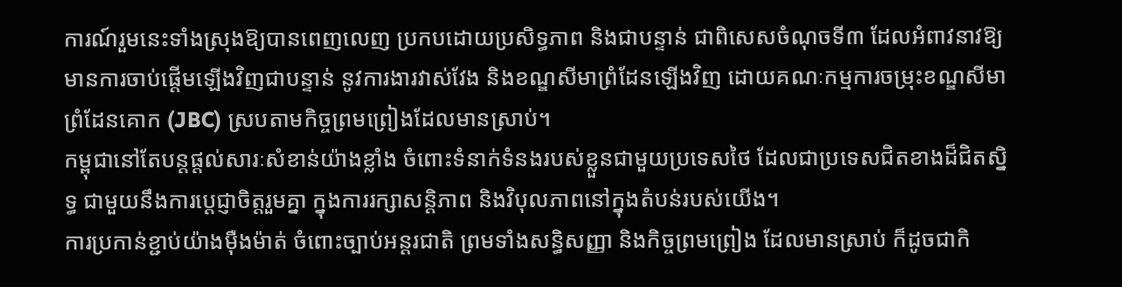ការណ៍រួមនេះទាំងស្រុងឱ្យបានពេញលេញ ប្រកបដោយប្រសិទ្ធភាព និងជាបន្ទាន់ ជាពិសេសចំណុចទី៣ ដែលអំពាវនាវឱ្យមានការចាប់ផ្តើមឡើងវិញជាបន្ទាន់ នូវការងារវាស់វែង និងខណ្ឌសីមាព្រំដែនឡើងវិញ ដោយគណៈកម្មការចម្រុះខណ្ឌសីមាព្រំដែនគោក (JBC) ស្របតាមកិច្ចព្រមព្រៀងដែលមានស្រាប់។
កម្ពុជានៅតែបន្តផ្តល់សារៈសំខាន់យ៉ាងខ្លាំង ចំពោះទំនាក់ទំនងរបស់ខ្លួនជាមួយប្រទេសថៃ ដែលជាប្រទេសជិតខាងដ៏ជិតស្និទ្ធ ជាមួយនឹងការប្តេជ្ញាចិត្តរួមគ្នា ក្នុងការរក្សាសន្តិភាព និងវិបុលភាពនៅក្នុងតំបន់របស់យើង។
ការប្រកាន់ខ្ជាប់យ៉ាងម៉ឺងម៉ាត់ ចំពោះច្បាប់អន្តរជាតិ ព្រមទាំងសន្ធិសញ្ញា និងកិច្ចព្រមព្រៀង ដែលមានស្រាប់ ក៏ដូចជាកិ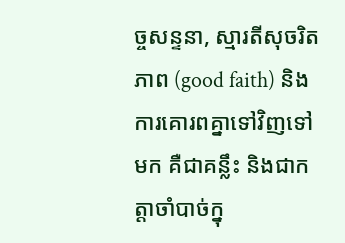ច្ចសន្ទនា, ស្មារតីសុចរិតភាព (good faith) និងការគោរពគ្នាទៅវិញទៅមក គឺជាគន្លឹះ និងជាកត្តាចាំបាច់ក្នុ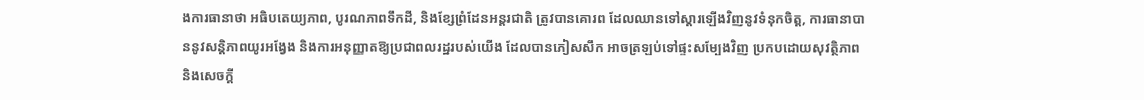ងការធានាថា អធិបតេយ្យភាព, បូរណភាពទឹកដី, និងខ្សែព្រំដែនអន្តរជាតិ ត្រូវបានគោរព ដែលឈានទៅស្តារឡើងវិញនូវទំនុកចិត្ត, ការធានាបាននូវសន្តិភាពយូរអង្វែង និងការអនុញ្ញាតឱ្យប្រជាពលរដ្ឋរបស់យើង ដែលបានភៀសសឹក អាចត្រឡប់ទៅផ្ទះសម្បែងវិញ ប្រកបដោយសុវត្ថិភាព និងសេចក្តី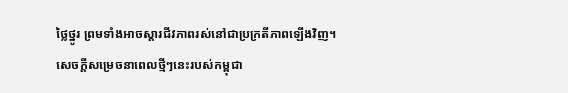ថ្លៃថ្នូរ ព្រមទាំងអាចស្តារជីវភាពរស់នៅជាប្រក្រតីភាពឡើងវិញ។
សេចក្តីសម្រេចនាពេលថ្មីៗនេះរបស់កម្ពុជា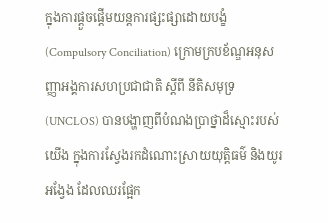ក្នុងការផ្តួចផ្តើមយន្តការផ្សះផ្សាដោយបង្ខំ (Compulsory Conciliation) ក្រោមក្របខ័ណ្ឌអនុសញ្ញាអង្គការសហប្រជាជាតិ ស្តីពី នីតិសមុទ្រ (UNCLOS) បានបង្ហាញពីបំណងប្រាថ្នាដ៏ស្មោះរបស់យើង ក្នុងការស្វែងរកដំណោះស្រាយយុត្តិធម៌ និងយូរអង្វែង ដែលឈរផ្អែក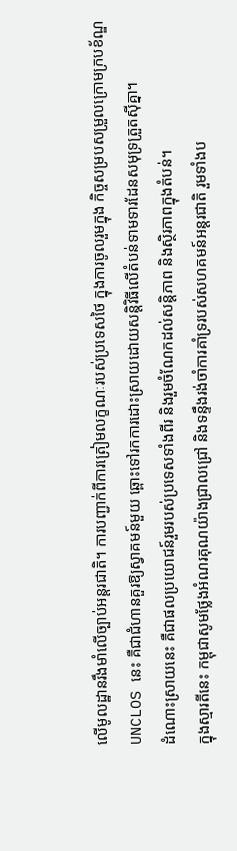លើមូលដ្ឋានរឹងមាំលើច្បាប់អន្តរជាតិ។ ការបញ្ជាក់ពីការត្រៀមលក្ខណៈរបស់ប្រទេសថៃ ក្នុងការចូលរួមក្នុង កិច្ចសម្របសម្រួលក្រោមក្របខ័ណ្ឌ UNCLOS នេះ គឺជាជំហានគួរឱ្យស្វាគមន៍មួយ ឆ្ពោះទៅរកការដោះស្រាយដោយសន្តិវិធីលើតំបន់ទាមទារដែនសមុទ្រត្រួតស៊ីគ្នា។
ដំណោះស្រាយនេះ គឺជាផលប្រយោជន៍រួមរបស់ប្រទេសទាំងពីរ និងរួមចំណែកដល់សន្តិភាព និងស្ថិរភាពក្នុងតំបន់។
ក្នុងស្មារតីនេះ កម្ពុជាសូមថ្លែងអំណរគុណយ៉ាងជ្រាលជ្រៅ និងទន្ទឹងរង់ចាំការគាំទ្ររបស់សហគមន៍អន្តរជាតិ រួមទាំងប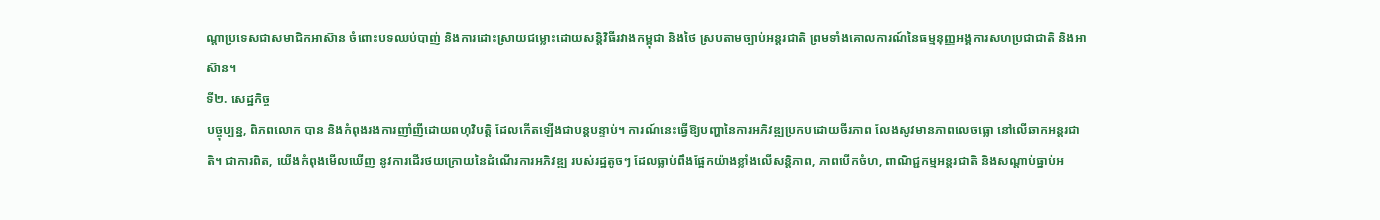ណ្តាប្រទេសជាសមាជិកអាស៊ាន ចំពោះបទឈប់បាញ់ និងការដោះស្រាយជម្លោះដោយសន្តិវិធីរវាងកម្ពុជា និងថៃ ស្របតាមច្បាប់អន្តរជាតិ ព្រមទាំងគោលការណ៍នៃធម្មនុញ្ញអង្គការសហប្រជាជាតិ និងអាស៊ាន។
ទី២. សេដ្ឋកិច្ច
បច្ចុប្បន្ន, ពិភពលោក បាន និងកំពុងរងការញាំញីដោយពហុវិបត្តិ ដែលកើតឡើងជាបន្តបន្ទាប់។ ការណ៍នេះធ្វើឱ្យបញ្ហានៃការអភិវឌ្ឍប្រកបដោយចីរភាព លែងសូវមានភាពលេចធ្លោ នៅលើឆាកអន្តរជាតិ។ ជាការពិត, យើងកំពុងមើលឃើញ នូវការដើរថយក្រោយនៃដំណើរការអភិវឌ្ឍ របស់រដ្ឋតូចៗ ដែលធ្លាប់ពឹងផ្អែកយ៉ាងខ្លាំងលើសន្តិភាព, ភាពបើកចំហ, ពាណិជ្ជកម្មអន្តរជាតិ និងសណ្តាប់ធ្នាប់អ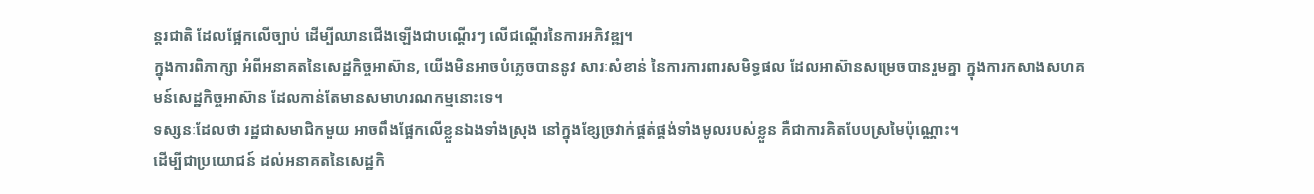ន្តរជាតិ ដែលផ្អែកលើច្បាប់ ដើម្បីឈានជើងឡើងជាបណ្តើរៗ លើជណ្តើរនៃការអភិវឌ្ឍ។
ក្នុងការពិភាក្សា អំពីអនាគតនៃសេដ្ឋកិច្ចអាស៊ាន, យើងមិនអាចបំភ្លេចបាននូវ សារៈសំខាន់ នៃការការពារសមិទ្ធផល ដែលអាស៊ានសម្រេចបានរួមគ្នា ក្នុងការកសាងសហគមន៍សេដ្ឋកិច្ចអាស៊ាន ដែលកាន់តែមានសមាហរណកម្មនោះទេ។
ទស្សនៈដែលថា រដ្ឋជាសមាជិកមួយ អាចពឹងផ្អែកលើខ្លួនឯងទាំងស្រុង នៅក្នុងខ្សែច្រវាក់ផ្គត់ផ្គង់ទាំងមូលរបស់ខ្លួន គឺជាការគិតបែបស្រមៃប៉ុណ្ណោះ។
ដើម្បីជាប្រយោជន៍ ដល់អនាគតនៃសេដ្ឋកិ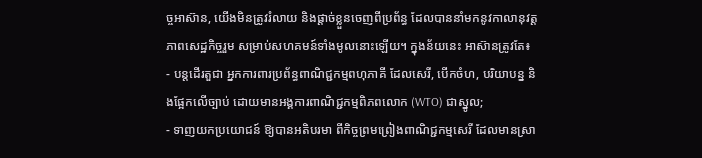ច្ចអាស៊ាន, យើងមិនត្រូវរំលាយ និងផ្តាច់ខ្លួនចេញពីប្រព័ន្ធ ដែលបាននាំមកនូវកាលានុវត្តភាពសេដ្ឋកិច្ចរួម សម្រាប់សហគមន៍ទាំងមូលនោះឡើយ។ ក្នុងន័យនេះ អាស៊ានត្រូវតែ៖
- បន្តដើរតួជា អ្នកការពារប្រព័ន្ធពាណិជ្ជកម្មពហុភាគី ដែលសេរី, បើកចំហ, បរិយាបន្ន និងផ្អែកលើច្បាប់ ដោយមានអង្គការពាណិជ្ជកម្មពិភពលោក (WTO) ជាស្នូល;
- ទាញយកប្រយោជន៍ ឱ្យបានអតិបរមា ពីកិច្ចព្រមព្រៀងពាណិជ្ជកម្មសេរី ដែលមានស្រា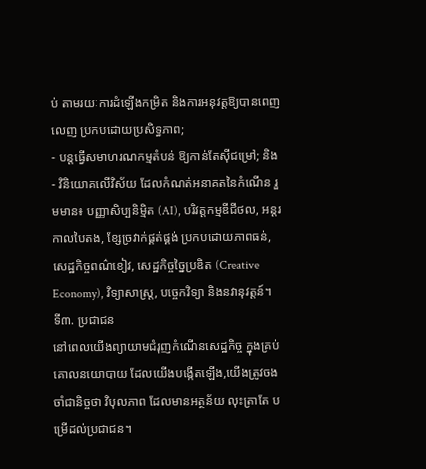ប់ តាមរយៈការដំឡើងកម្រិត និងការអនុវត្តឱ្យបានពេញលេញ ប្រកបដោយប្រសិទ្ធភាព;
- បន្តធ្វើសមាហរណកម្មតំបន់ ឱ្យកាន់តែស៊ីជម្រៅ; និង
- វិនិយោគលើវិស័យ ដែលកំណត់អនាគតនៃកំណើន រួមមាន៖ បញ្ញាសិប្បនិម្មិត (AI), បរិវត្តកម្មឌីជីថល, អន្តរកាលបៃតង, ខ្សែច្រវាក់ផ្គត់ផ្គង់ ប្រកបដោយភាពធន់, សេដ្ឋកិច្ចពណ៌ខៀវ, សេដ្ឋកិច្ចច្នៃប្រឌិត (Creative Economy), វិទ្យាសាស្ត្រ, បច្ចេកវិទ្យា និងនវានុវត្តន៍។
ទី៣. ប្រជាជន
នៅពេលយើងព្យាយាមជំរុញកំណើនសេដ្ឋកិច្ច ក្នុងគ្រប់គោលនយោបាយ ដែលយើងបង្កើតឡើង,យើងត្រូវចងចាំជានិច្ចថា វិបុលភាព ដែលមានអត្ថន័យ លុះត្រាតែ បម្រើដល់ប្រជាជន។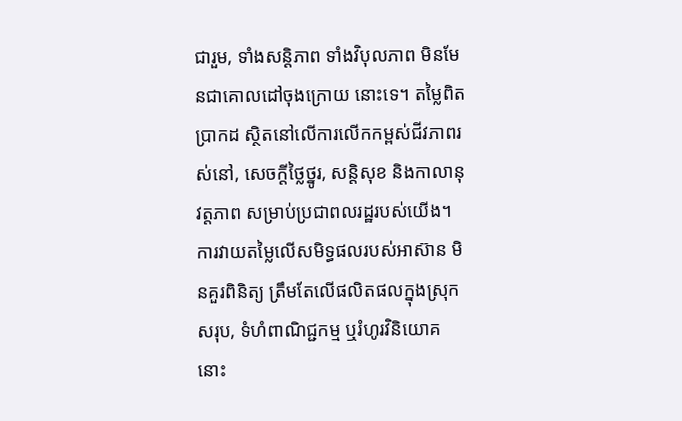ជារួម, ទាំងសន្តិភាព ទាំងវិបុលភាព មិនមែនជាគោលដៅចុងក្រោយ នោះទេ។ តម្លៃពិតប្រាកដ ស្ថិតនៅលើការលើកកម្ពស់ជីវភាពរស់នៅ, សេចក្តីថ្លៃថ្នូរ, សន្តិសុខ និងកាលានុវត្តភាព សម្រាប់ប្រជាពលរដ្ឋរបស់យើង។
ការវាយតម្លៃលើសមិទ្ធផលរបស់អាស៊ាន មិនគួរពិនិត្យ ត្រឹមតែលើផលិតផលក្នុងស្រុកសរុប, ទំហំពាណិជ្ជកម្ម ឬរំហូរវិនិយោគនោះ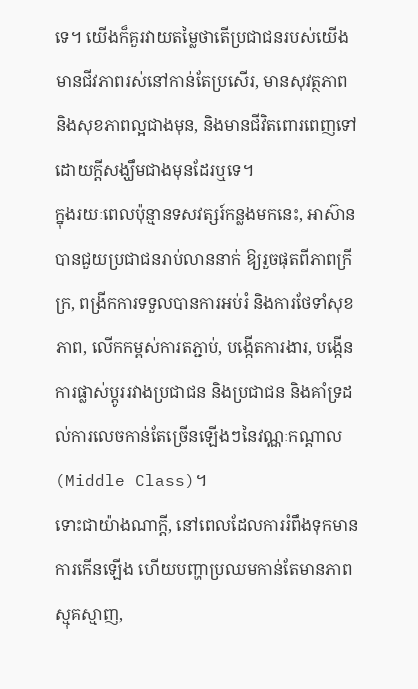ទេ។ យើងក៏គួរវាយតម្លៃថាតើប្រជាជនរបស់យើងមានជីវភាពរស់នៅកាន់តែប្រសើរ, មានសុវត្ថភាព និងសុខភាពល្អជាងមុន, និងមានជីវិតពោរពេញទៅដោយក្តីសង្ឃឹមជាងមុនដែរឬទេ។
ក្នុងរយៈពេលប៉ុន្មានទសវត្សរ៍កន្លងមកនេះ, អាស៊ានបានជួយប្រជាជនរាប់លាននាក់ ឱ្យរួចផុតពីភាពក្រីក្រ, ពង្រីកការទទួលបានការអប់រំ និងការថែទាំសុខភាព, លើកកម្ពស់ការតភ្ជាប់, បង្កើតការងារ, បង្កើនការផ្លាស់ប្តូររវាងប្រជាជន និងប្រជាជន និងគាំទ្រដល់ការលេចកាន់តែច្រើនឡើងៗនៃវណ្ណៈកណ្តាល (Middle Class)។
ទោះជាយ៉ាងណាក្តី, នៅពេលដែលការរំពឹងទុកមានការកើនឡើង ហើយបញ្ហាប្រឈមកាន់តែមានភាពស្មុគស្មាញ,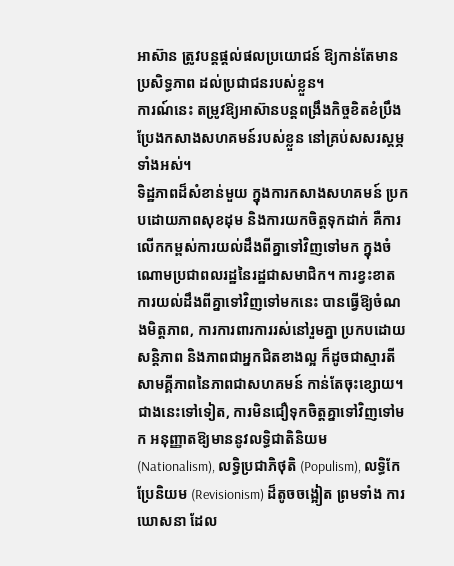អាស៊ាន ត្រូវបន្តផ្តល់ផលប្រយោជន៍ ឱ្យកាន់តែមានប្រសិទ្ធភាព ដល់ប្រជាជនរបស់ខ្លួន។
ការណ៍នេះ តម្រូវឱ្យអាស៊ានបន្តពង្រឹងកិច្ចខិតខំប្រឹងប្រែងកសាងសហគមន៍របស់ខ្លួន នៅគ្រប់សសរស្ដម្ភទាំងអស់។
ទិដ្ឋភាពដ៏សំខាន់មួយ ក្នុងការកសាងសហគមន៍ ប្រកបដោយភាពសុខដុម និងការយកចិត្តទុកដាក់ គឺការលើកកម្ពស់ការយល់ដឹងពីគ្នាទៅវិញទៅមក ក្នុងចំណោមប្រជាពលរដ្ឋនៃរដ្ឋជាសមាជិក។ ការខ្វះខាតការយល់ដឹងពីគ្នាទៅវិញទៅមកនេះ បានធ្វើឱ្យចំណងមិត្តភាព, ការការពារការរស់នៅរួមគ្នា ប្រកបដោយសន្តិភាព និងភាពជាអ្នកជិតខាងល្អ ក៏ដូចជាស្មារតីសាមគ្គីភាពនៃភាពជាសហគមន៍ កាន់តែចុះខ្សោយ។
ជាងនេះទៅទៀត, ការមិនជឿទុកចិត្តគ្នាទៅវិញទៅមក អនុញ្ញាតឱ្យមាននូវលទ្ធិជាតិនិយម (Nationalism), លទ្ធិប្រជាភិថុតិ (Populism), លទ្ធិកែប្រែនិយម (Revisionism) ដ៏តូចចង្អៀត ព្រមទាំង ការឃោសនា ដែល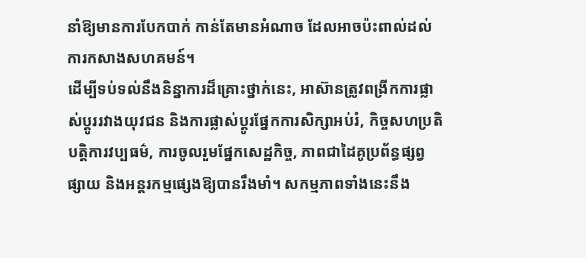នាំឱ្យមានការបែកបាក់ កាន់តែមានអំណាច ដែលអាចប៉ះពាល់ដល់ការកសាងសហគមន៍។
ដើម្បីទប់ទល់នឹងនិន្នាការដ៏គ្រោះថ្នាក់នេះ, អាស៊ានត្រូវពង្រីកការផ្លាស់ប្តូររវាងយុវជន និងការផ្លាស់ប្តូរផ្នែកការសិក្សាអប់រំ, កិច្ចសហប្រតិបត្តិការវប្បធម៌, ការចូលរួមផ្នែកសេដ្ឋកិច្ច, ភាពជាដៃគូប្រព័ន្ធផ្សព្វផ្សាយ និងអន្តរកម្មផ្សេងឱ្យបានរឹងមាំ។ សកម្មភាពទាំងនេះនឹង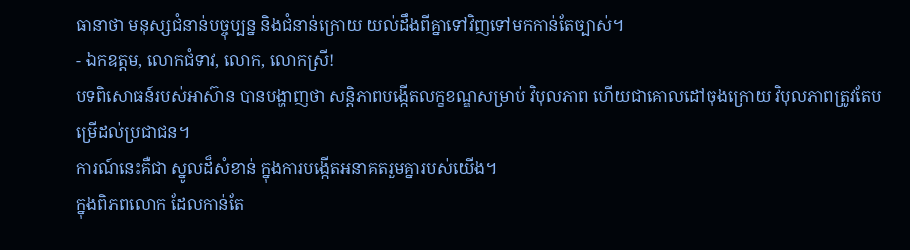ធានាថា មនុស្សជំនាន់បច្ចុប្បន្ន និងជំនាន់ក្រោយ យល់ដឹងពីគ្នាទៅវិញទៅមកកាន់តែច្បាស់។
- ឯកឧត្តម, លោកជំទាវ, លោក, លោកស្រី!
បទពិសោធន៍របស់អាស៊ាន បានបង្ហាញថា សន្តិភាពបង្កើតលក្ខខណ្ឌសម្រាប់ វិបុលភាព ហើយជាគោលដៅចុងក្រោយ វិបុលភាពត្រូវតែបម្រើដល់ប្រជាជន។
ការណ៍នេះគឺជា ស្នូលដ៏សំខាន់ ក្នុងការបង្កើតអនាគតរួមគ្នារបស់យើង។
ក្នុងពិភពលោក ដែលកាន់តែ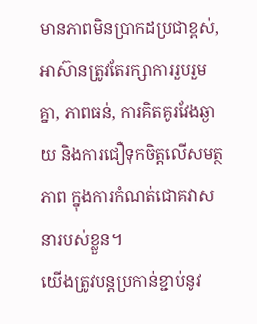មានភាពមិនប្រាកដប្រជាខ្ពស់, អាស៊ានត្រូវតែរក្សាការរួបរួមគ្នា, ភាពធន់, ការគិតគូរវែងឆ្ងាយ និងការជឿទុកចិត្តលើសមត្ថភាព ក្នុងការកំណត់ជោគវាសនារបស់ខ្លួន។
យើងត្រូវបន្តប្រកាន់ខ្ជាប់នូវ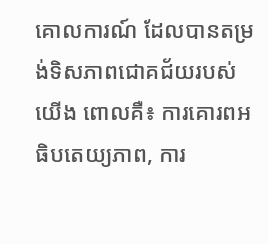គោលការណ៍ ដែលបានតម្រង់ទិសភាពជោគជ័យរបស់យើង ពោលគឺ៖ ការគោរពអធិបតេយ្យភាព, ការ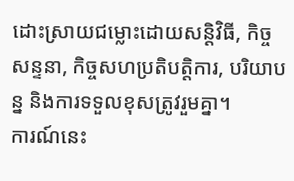ដោះស្រាយជម្លោះដោយសន្តិវិធី, កិច្ចសន្ទនា, កិច្ចសហប្រតិបត្តិការ, បរិយាបន្ន និងការទទួលខុសត្រូវរួមគ្នា។
ការណ៍នេះ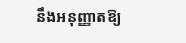នឹងអនុញ្ញាតឱ្យ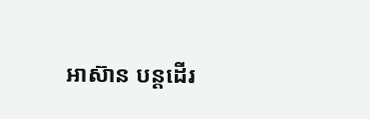អាស៊ាន បន្តដើរ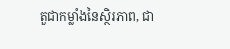តួជាកម្លាំងនៃស្ថិរភាព, ជា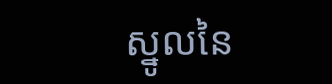ស្នូលនៃ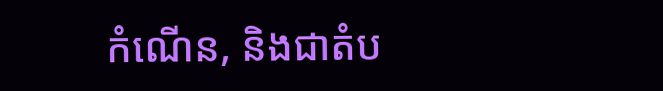កំណើន, និងជាតំប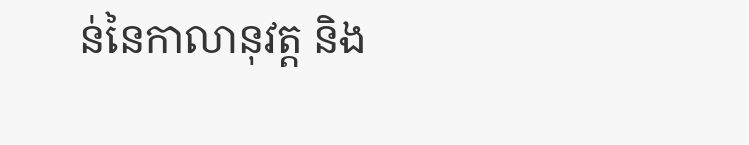ន់នៃកាលានុវត្ត និង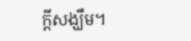ក្តីសង្ឃឹម។